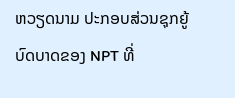ຫວຽດນາມ ປະກອບສ່ວນຊຸກຍູ້ບົດບາດຂອງ NPT ທີ່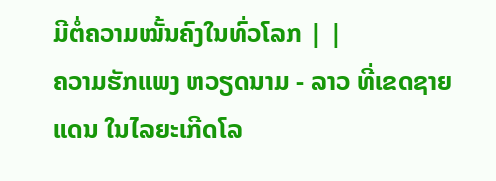ມີຕໍ່ຄວາມໝັ້ນຄົງໃນທົ່ວໂລກ | |
ຄວາມຮັກແພງ ຫວຽດນາມ - ລາວ ທີ່ເຂດຊາຍແດນ ໃນໄລຍະເກີດໂລ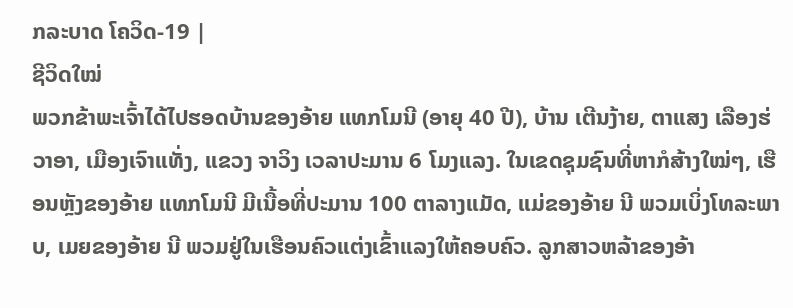ກລະບາດ ໂຄວິດ-19 |
ຊີວິດໃໝ່
ພວກຂ້າພະເຈົ້າໄດ້ໄປຮອດບ້ານຂອງອ້າຍ ແທກໂມນີ (ອາຍຸ 40 ປີ), ບ້ານ ເຕີນງ້າຍ, ຕາແສງ ເລືອງຮ່ວາອາ, ເມືອງເຈົາແທັ່ງ, ແຂວງ ຈາວິງ ເວລາປະມານ 6 ໂມງແລງ. ໃນເຂດຊຸມຊົນທີ່ຫາກໍສ້າງໃໝ່ໆ, ເຮືອນຫຼັງຂອງອ້າຍ ແທກໂມນີ ມີເນື້ອທີ່ປະມານ 100 ຕາລາງແມັດ, ແມ່ຂອງອ້າຍ ນີ ພວມເບິ່ງໂທລະພາບ, ເມຍຂອງອ້າຍ ນີ ພວມຢູ່ໃນເຮືອນຄົວແຕ່ງເຂົ້າແລງໃຫ້ຄອບຄົວ. ລູກສາວຫລ້າຂອງອ້າ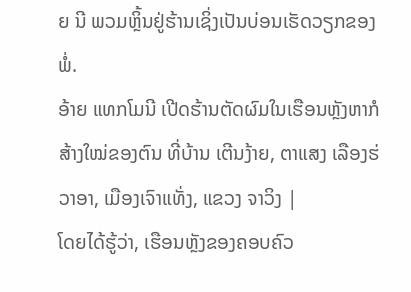ຍ ນີ ພວມຫຼິ້ນຢູ່ຮ້ານເຊິ່ງເປັນບ່ອນເຮັດວຽກຂອງພໍ່.
ອ້າຍ ແທກໂມນີ ເປີດຮ້ານຕັດຜົມໃນເຮືອນຫຼັງຫາກໍສ້າງໃໝ່ຂອງຕົນ ທີ່ບ້ານ ເຕີນງ້າຍ, ຕາແສງ ເລືອງຮ່ວາອາ, ເມືອງເຈົາແທັ່ງ, ແຂວງ ຈາວິງ |
ໂດຍໄດ້ຮູ້ວ່າ, ເຮືອນຫຼັງຂອງຄອບຄົວ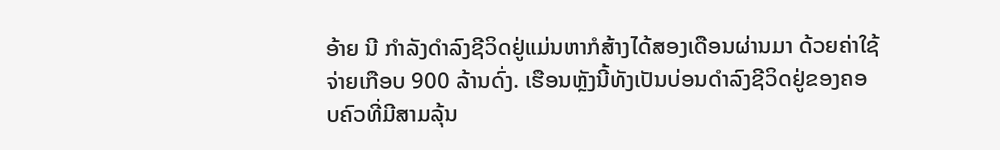ອ້າຍ ນີ ກໍາລັງດໍາລົງຊີວິດຢູ່ແມ່ນຫາກໍສ້າງໄດ້ສອງເດືອນຜ່ານມາ ດ້ວຍຄ່າໃຊ້ຈ່າຍເກືອບ 900 ລ້ານດົ່ງ. ເຮືອນຫຼັງນີ້ທັງເປັນບ່ອນດໍາລົງຊີວິດຢູ່ຂອງຄອບຄົວທີ່ມີສາມລຸ້ນ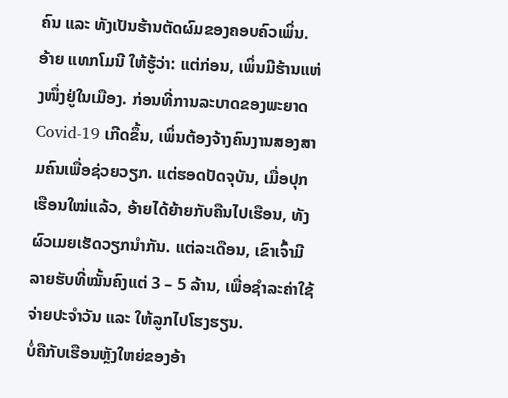ຄົນ ແລະ ທັງເປັນຮ້ານຕັດຜົມຂອງຄອບຄົວເພິ່ນ.
ອ້າຍ ແທກໂມນີ ໃຫ້ຮູ້ວ່າ: ແຕ່ກ່ອນ, ເພິ່ນມີຮ້ານແຫ່ງໜຶ່ງຢູ່ໃນເມືອງ. ກ່ອນທີ່ການລະບາດຂອງພະຍາດ Covid-19 ເກີດຂຶ້ນ, ເພິ່ນຕ້ອງຈ້າງຄົນງານສອງສາມຄົນເພື່ອຊ່ວຍວຽກ. ແຕ່ຮອດປັດຈຸບັນ, ເມື່ອປຸກເຮືອນໃໝ່ແລ້ວ, ອ້າຍໄດ້ຍ້າຍກັບຄືນໄປເຮືອນ, ທັງຜົວເມຍເຮັດວຽກນຳກັນ. ແຕ່ລະເດືອນ, ເຂົາເຈົ້າມີລາຍຮັບທີ່ໝັ້ນຄົງແຕ່ 3 – 5 ລ້ານ, ເພື່ອຊໍາລະຄ່າໃຊ້ຈ່າຍປະຈໍາວັນ ແລະ ໃຫ້ລູກໄປໂຮງຮຽນ.
ບໍ່ຄືກັບເຮືອນຫຼັງໃຫຍ່ຂອງອ້າ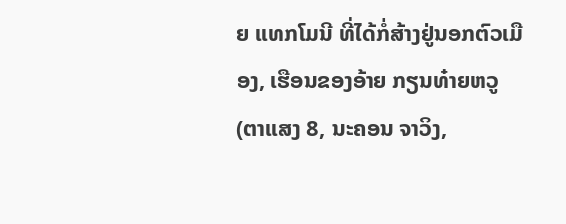ຍ ແທກໂມນີ ທີ່ໄດ້ກໍ່ສ້າງຢູ່ນອກຕົວເມືອງ, ເຮືອນຂອງອ້າຍ ກຽນທ໋າຍຫວູ (ຕາແສງ 8, ນະຄອນ ຈາວິງ,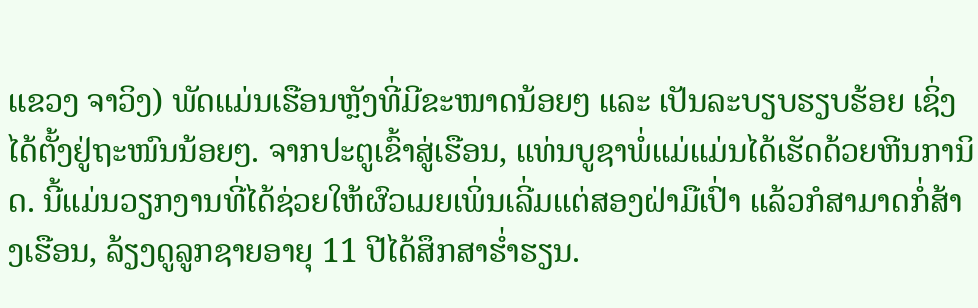ແຂວງ ຈາວິງ) ພັດແມ່ນເຮືອນຫຼັງທີ່ມີຂະໜາດນ້ອຍໆ ແລະ ເປັນລະບຽບຮຽບຮ້ອຍ ເຊິ່ງໄດ້ຕັ້ງຢູ່ຖະໜົນນ້ອຍໆ. ຈາກປະຕູເຂົ້າສູ່ເຮືອນ, ແທ່ນບູຊາພໍ່ແມ່ແມ່ນໄດ້ເຮັດດ້ວຍຫີນການິດ. ນີ້ແມ່ນວຽກງານທີ່ໄດ້ຊ່ວຍໃຫ້ຜົວເມຍເພິ່ນເລີ່ມແຕ່ສອງຝ່າມືເປົ່າ ແລ້ວກໍສາມາດກໍ່ສ້າງເຮືອນ, ລ້ຽງດູລູກຊາຍອາຍຸ 11 ປີໄດ້ສຶກສາຮ່ຳຮຽນ.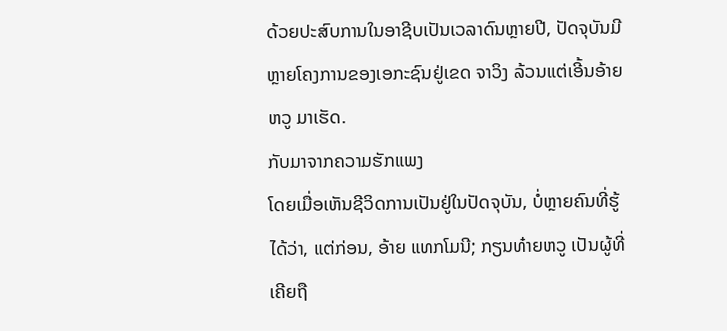ດ້ວຍປະສົບການໃນອາຊີບເປັນເວລາດົນຫຼາຍປີ, ປັດຈຸບັນມີຫຼາຍໂຄງການຂອງເອກະຊົນຢູ່ເຂດ ຈາວິງ ລ້ວນແຕ່ເອີ້ນອ້າຍ ຫວູ ມາເຮັດ.
ກັບມາຈາກຄວາມຮັກແພງ
ໂດຍເມື່ອເຫັນຊີວິດການເປັນຢູ່ໃນປັດຈຸບັນ, ບໍ່ຫຼາຍຄົນທີ່ຮູ້ໄດ້ວ່າ, ແຕ່ກ່ອນ, ອ້າຍ ແທກໂມນີ; ກຽນທ໋າຍຫວູ ເປັນຜູ້ທີ່ເຄີຍຖື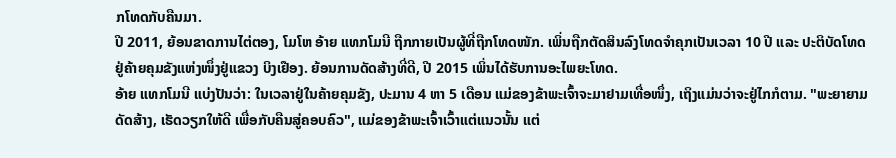ກໂທດກັບຄືນມາ.
ປີ 2011, ຍ້ອນຂາດການໄຕ່ຕອງ, ໂມໂຫ ອ້າຍ ແທກໂມນີ ຖືກກາຍເປັນຜູ້ທີ່ຖືກໂທດໜັກ. ເພິ່ນຖືກຕັດສິນລົງໂທດຈຳຄຸກເປັນເວລາ 10 ປີ ແລະ ປະຕິບັດໂທດຢູ່ຄ້າຍຄຸມຂັງແຫ່ງໜຶ່ງຢູ່ແຂວງ ບິງເຢືອງ. ຍ້ອນການດັດສ້າງທີ່ດີ, ປີ 2015 ເພິ່ນໄດ້ຮັບການອະໄພຍະໂທດ.
ອ້າຍ ແທກໂມນີ ແບ່ງປັນວ່າ: ໃນເວລາຢູ່ໃນຄ້າຍຄຸມຂັງ, ປະມານ 4 ຫາ 5 ເດືອນ ແມ່ຂອງຂ້າພະເຈົ້າຈະມາຢາມເທື່ອໜຶ່ງ, ເຖິງແມ່ນວ່າຈະຢູ່ໄກກໍຕາມ. "ພະຍາຍາມດັດສ້າງ, ເຮັດວຽກໃຫ້ດີ ເພື່ອກັບຄືນສູ່ຄອບຄົວ", ແມ່ຂອງຂ້າພະເຈົ້າເວົ້າແຕ່ແນວນັ້ນ ແຕ່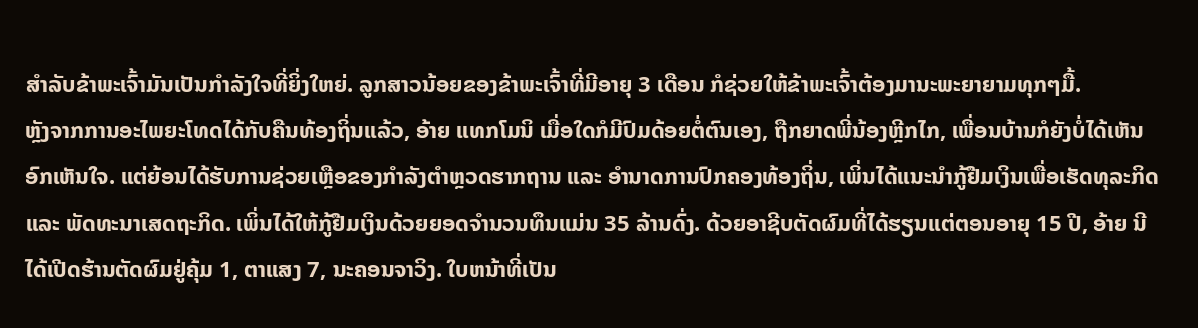ສໍາລັບຂ້າພະເຈົ້າມັນເປັນກໍາລັງໃຈທີ່ຍິ່ງໃຫຍ່. ລູກສາວນ້ອຍຂອງຂ້າພະເຈົ້າທີ່ມີອາຍຸ 3 ເດືອນ ກໍຊ່ວຍໃຫ້ຂ້າພະເຈົ້າຕ້ອງມານະພະຍາຍາມທຸກໆມື້.
ຫຼັງຈາກການອະໄພຍະໂທດໄດ້ກັບຄືນທ້ອງຖິ່ນແລ້ວ, ອ້າຍ ແທກໂມນິ ເມື່ອໃດກໍມີປົມດ້ອຍຕໍ່ຕົນເອງ, ຖືກຍາດພີ່ນ້ອງຫຼີກໄກ, ເພື່ອນບ້ານກໍຍັງບໍ່ໄດ້ເຫັນອົກເຫັນໃຈ. ແຕ່ຍ້ອນໄດ້ຮັບການຊ່ວຍເຫຼືອຂອງກໍາລັງຕໍາຫຼວດຮາກຖານ ແລະ ອໍານາດການປົກຄອງທ້ອງຖິ່ນ, ເພິ່ນໄດ້ແນະນໍາກູ້ຢືມເງິນເພື່ອເຮັດທຸລະກິດ ແລະ ພັດທະນາເສດຖະກິດ. ເພິ່ນໄດ້ໃຫ້ກູ້ຢືມເງິນດ້ວຍຍອດຈຳນວນທຶນແມ່ນ 35 ລ້ານດົ່ງ. ດ້ວຍອາຊີບຕັດຜົມທີ່ໄດ້ຮຽນແຕ່ຕອນອາຍຸ 15 ປີ, ອ້າຍ ນີ ໄດ້ເປີດຮ້ານຕັດຜົມຢູ່ຄຸ້ມ 1, ຕາແສງ 7, ນະຄອນຈາວິງ. ໃບຫນ້າທີ່ເປັນ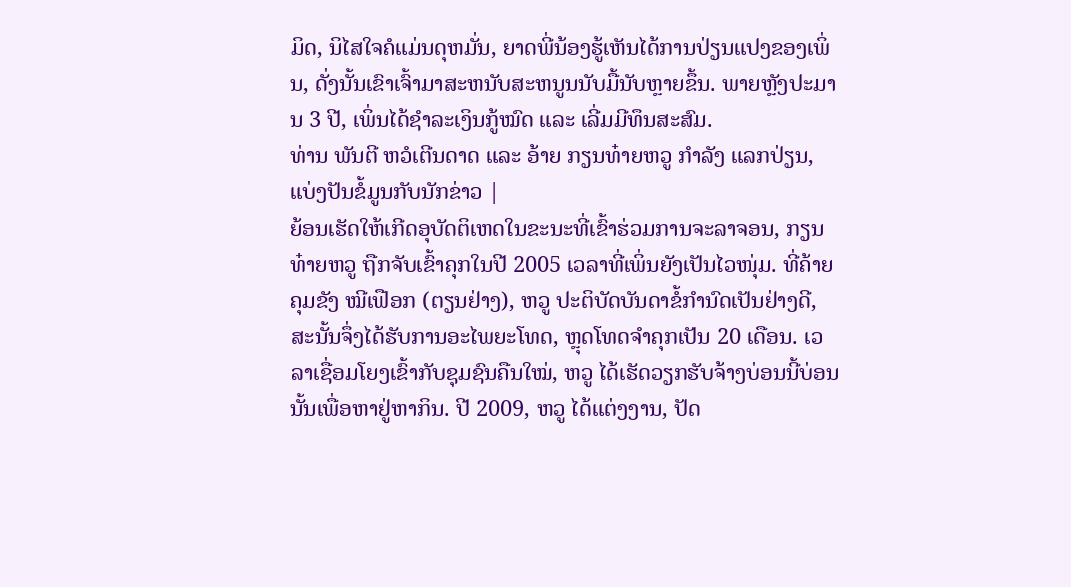ມິດ, ນິໄສໃຈຄໍແມ່ນດຸຫມັ່ນ, ຍາດພີ່ນ້ອງຮູ້ເຫັນໄດ້ການປ່ຽນແປງຂອງເພິ່ນ, ດັ່ງນັ້ນເຂົາເຈົ້າມາສະຫນັບສະຫນູນນັບມື້ນັບຫຼາຍຂຶ້ນ. ພາຍຫຼັງປະມານ 3 ປີ, ເພິ່ນໄດ້ຊໍາລະເງິນກູ້ໝົດ ແລະ ເລີ່ມມີທຶນສະສົມ.
ທ່ານ ພັນຕີ ຫວໍເຕີນດາດ ແລະ ອ້າຍ ກຽນທ໋າຍຫວູ ກໍາລັງ ແລກປ່ຽນ, ແບ່ງປັນຂໍ້ມູນກັບນັກຂ່າວ |
ຍ້ອນເຮັດໃຫ້ເກີດອຸບັດຕິເຫດໃນຂະນະທີ່ເຂົ້າຮ່ວມການຈະລາຈອນ, ກຽນທ໋າຍຫວູ ຖືກຈັບເຂົ້າຄຸກໃນປີ 2005 ເວລາທີ່ເພິ່ນຍັງເປັນໄວໜຸ່ມ. ທີ່ຄ້າຍຄຸມຂັງ ໝີເຟືອກ (ຕຽນຢ່າງ), ຫວູ ປະຕິບັດບັນດາຂໍ້ກໍານົດເປັນຢ່າງດີ, ສະນັ້ນຈຶ່ງໄດ້ຮັບການອະໄພຍະໂທດ, ຫຼຸດໂທດຈຳຄຸກເປັນ 20 ເດືອນ. ເວລາເຊື່ອມໂຍງເຂົ້າກັບຊຸມຊົນຄືນໃໝ່, ຫວູ ໄດ້ເຮັດວຽກຮັບຈ້າງບ່ອນນີ້ບ່ອນນັ້ນເພື່ອຫາຢູ່ຫາກິນ. ປີ 2009, ຫວູ ໄດ້ແຕ່ງງານ, ປັດ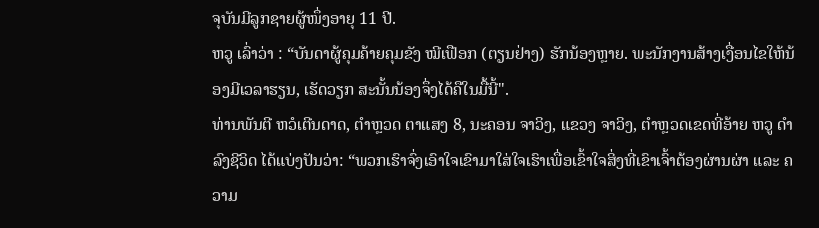ຈຸບັນມີລູກຊາຍຜູ້ໜຶ່ງອາຍຸ 11 ປີ.
ຫວູ ເລົ່າວ່າ : “ບັນດາຜູ້ຄຸມຄ້າຍຄຸມຂັງ ໝີເຟືອກ (ຕຽນຢ່າງ) ຮັກນ້ອງຫຼາຍ. ພະນັກງານສ້າງເງື່ອນໄຂໃຫ້ນ້ອງມີເວລາຮຽນ, ເຮັດວຽກ ສະນັ້ນນ້ອງຈຶ່ງໄດ້ຄືໃນມື້ນີ້".
ທ່ານພັນຕີ ຫວໍເຕີນດາດ, ຕຳຫຼວດ ຕາແສງ 8, ນະຄອນ ຈາວິງ, ແຂວງ ຈາວິງ, ຕໍາຫຼວດເຂດທີ່ອ້າຍ ຫວູ ດໍາລົງຊີວິດ ໄດ້ແບ່ງປັນວ່າ: “ພວກເຮົາຈົ່ງເອົາໃຈເຂົາມາໃສ່ໃຈເຮົາເພື່ອເຂົ້າໃຈສິ່ງທີ່ເຂົາເຈົ້າຕ້ອງຜ່ານຜ່າ ແລະ ຄວາມ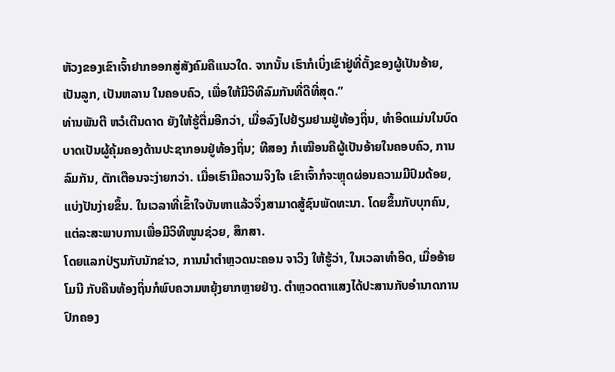ຫັວງຂອງເຂົາເຈົ້າຢາກອອກສູ່ສັງຄົມຄືແນວໃດ. ຈາກນັ້ນ ເຮົາກໍເບິ່ງເຂົາຢູ່ທີ່ຕັ້ງຂອງຜູ້ເປັນອ້າຍ, ເປັນລູກ, ເປັນຫລານ ໃນຄອບຄົວ, ເພື່ອໃຫ້ມີວິທີລົມກັນທີ່ດີທີ່ສຸດ.”
ທ່ານພັນຕີ ຫວໍເຕີນດາດ ຍັງໃຫ້ຮູ້ຕື່ມອີກວ່າ, ເມື່ອລົງໄປຢ້ຽມຢາມຢູ່ທ້ອງຖິ່ນ, ທໍາອິດແມ່ນໃນບົດບາດເປັນຜູ້ຄຸ້ມຄອງດ້ານປະຊາກອນຢູ່ທ້ອງຖິ່ນ; ທີສອງ ກໍເໝືອນຄືຜູ້ເປັນອ້າຍໃນຄອບຄົວ, ການລົມກັນ, ຕັກເຕືອນຈະງ່າຍກວ່າ. ເມື່ອເຮົາມີຄວາມຈິງໃຈ ເຂົາເຈົ້າກໍຈະຫຼຸດຜ່ອນຄວາມມີປົມດ້ອຍ, ແບ່ງປັນງ່າຍຂຶ້ນ. ໃນເວລາທີ່ເຂົ້າໃຈບັນຫາແລ້ວຈຶ່ງສາມາດສູ້ຊົນພັດທະນາ. ໂດຍຂຶ້ນກັບບຸກຄົນ, ແຕ່ລະສະພາບການເພື່ອມີວິທີໜູນຊ່ວຍ, ສຶກສາ.
ໂດຍແລກປ່ຽນກັບນັກຂ່າວ, ການນຳຕຳຫຼວດນະຄອນ ຈາວິງ ໃຫ້ຮູ້ວ່າ, ໃນເວລາທຳອິດ, ເມື່ອອ້າຍໂມນີ ກັບຄືນທ້ອງຖິ່ນກໍພົບຄວາມຫຍຸ້ງຍາກຫຼາຍຢ່າງ. ຕໍາຫຼວດຕາແສງໄດ້ປະສານກັບອຳນາດການປົກຄອງ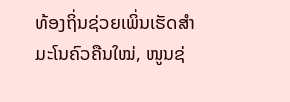ທ້ອງຖິ່ນຊ່ວຍເພິ່ນເຮັດສໍາມະໂນຄົວຄືນໃໝ່, ໜູນຊ່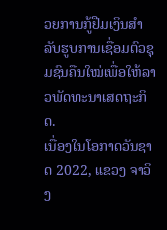ວຍການກູ້ຢືມເງິນສຳລັບຮູບການເຊື່ອມຕົວຊຸມຊົນຄືນໃໝ່ເພື່ອໃຫ້ລາວພັດທະນາເສດຖະກິດ.
ເນື່ອງໃນໂອກາດວັນຊາດ 2022, ແຂວງ ຈາວິງ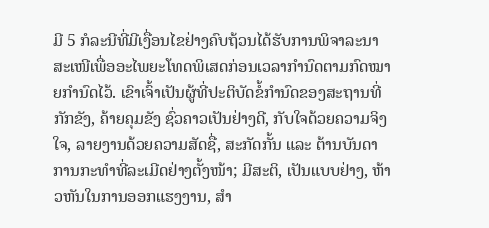ມີ 5 ກໍລະນີທີ່ມີເງື່ອນໄຂຢ່າງຄົບຖ້ວນໄດ້ຮັບການພິຈາລະນາສະເໜີເພື່ອອະໄພຍະໂທດພິເສດກ່ອນເວລາກຳນົດຕາມກົດໝາຍກໍານົດໄວ້. ເຂົາເຈົ້າເປັນຜູ້ທີ່ປະຕິບັດຂໍ້ກໍານົດຂອງສະຖານທີ່ກັກຂັງ, ຄ້າຍຄຸມຂັງ ຊົ່ວຄາວເປັນຢ່າງດີ, ກັບໃຈດ້ວຍຄວາມຈິງໃຈ, ລາຍງານດ້ວຍຄວາມສັດຊື່, ສະກັດກັ້ນ ແລະ ຕ້ານບັນດາການກະທໍາທີ່ລະເມີດຢ່າງຕັ້ງໜ້າ; ມີສະຕິ, ເປັນແບບຢ່າງ, ຫ້າວຫັນໃນການອອກແຮງງານ, ສໍາ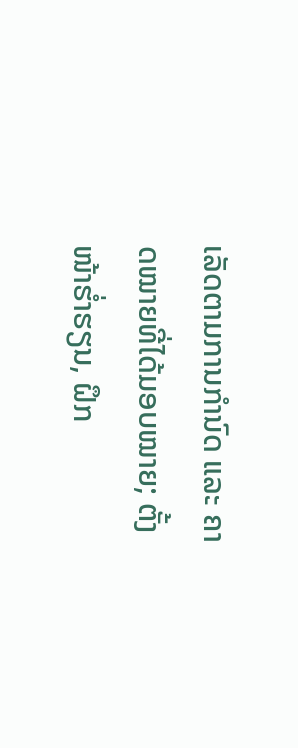ເລັດຕາມການກຳນົດ ແລະ ຄາດໝາຍທີ່ໄດ້ມອບໝາຍ; ຕັ້ງໜ້າຮ່ຳຮຽນ, ຝຶກ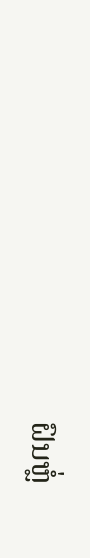ຝົນຫຼໍ່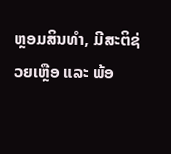ຫຼອມສິນທຳ, ມີສະຕິຊ່ວຍເຫຼືອ ແລະ ພ້ອ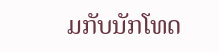ມກັບນັກໂທດ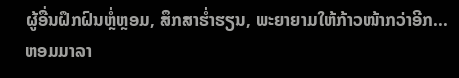ຜູ້ອື່ນຝຶກຝົນຫຼໍ່ຫຼອມ, ສຶກສາຮໍ່າຮຽນ, ພະຍາຍາມໃຫ້ກ້າວໜ້າກວ່າອີກ...
ຫອມມາລາ